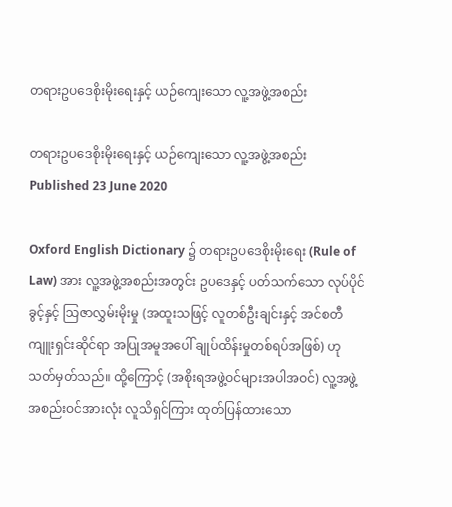တရားဥပဒေစိုးမိုးရေးနှင့် ယဉ်ကျေးသော လူ့အဖွဲ့အစည်း

တရားဥပဒေစိုးမိုးရေးနှင့် ယဉ်ကျေးသော လူ့အဖွဲ့အစည်း
Published 23 June 2020

Oxford English Dictionary ၌ တရားဥပဒေစိုးမိုးရေး (Rule of Law) အား လူ့အဖွဲ့အစည်းအတွင်း ဥပဒေနှင့် ပတ်သက်သော လုပ်ပိုင်ခွင့်နှင့် သြဇာလွှမ်းမိုးမှု (အထူးသဖြင့် လူတစ်ဦးချင်းနှင့် အင်စတီကျူးရှင်းဆိုင်ရာ အပြုအမူအပေါ် ချုပ်ထိန်းမှုတစ်ရပ်အဖြစ်) ဟု သတ်မှတ်သည်။ ထို့ကြောင့် (အစိုးရအဖွဲ့ဝင်များအပါအဝင်) လူ့အဖွဲ့အစည်းဝင်အားလုံး လူသိရှင်ကြား ထုတ်ပြန်ထားသော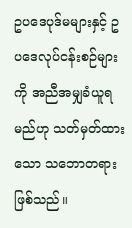ဥပဒေပုဒ်မများနှင့် ဥပဒေလုပ်ငန်းစဉ်များကို အညီအမျှခံယူရမည်ဟု သတ်မှတ်ထားသော သဘောတရားဖြစ်သည်။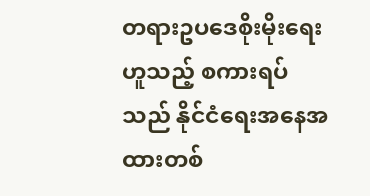တရားဥပဒေစိုးမိုးရေးဟူသည့် စကားရပ်သည် နိုင်ငံရေးအနေအထားတစ်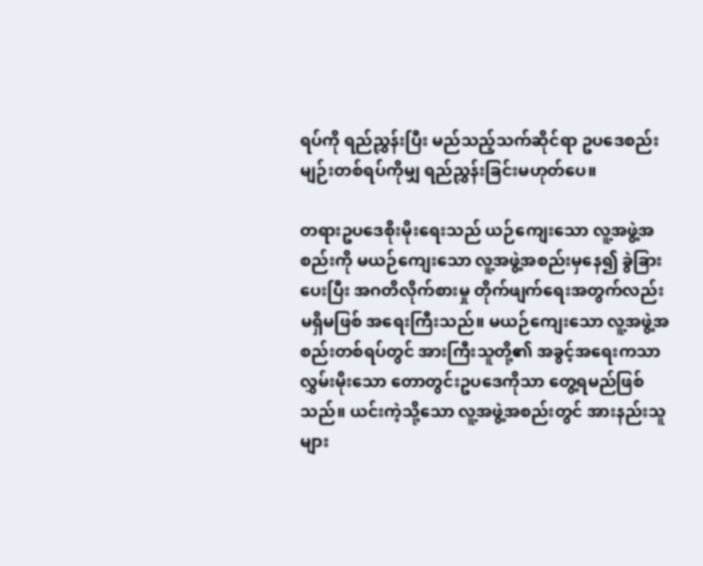ရပ်ကို ရည်ညွှန်းပြီး မည်သည့်သက်ဆိုင်ရာ ဥပဒေစည်းမျဉ်းတစ်ရပ်ကိုမျှ ရည်ညွှန်းခြင်းမဟုတ်ပေ။

တရားဥပဒေစိုးမိုးရေးသည် ယဉ်ကျေးသော လူ့အဖွဲ့အစည်းကို မယဉ်ကျေးသော လူ့အဖွဲ့အစည်းမှနေ၍ ခွဲခြားပေးပြီး အဂတိလိုက်စားမှု တိုက်ဖျက်ရေးအတွက်လည်း မရှိမဖြစ် အရေးကြီးသည်။ မယဉ်ကျေးသော လူ့အဖွဲ့အစည်းတစ်ရပ်တွင် အားကြီးသူတို့၏ အခွင့်အရေးကသာ လွှမ်းမိုးသော တောတွင်းဥပဒေကိုသာ တွေ့ရမည်ဖြစ်သည်။ ယင်းကဲ့သို့သော လူ့အဖွဲ့အစည်းတွင် အားနည်းသူများ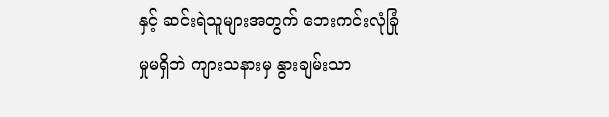နှင့် ဆင်းရဲသူများအတွက် ဘေးကင်းလုံခြုံမှုမရှိဘဲ ကျားသနားမှ နွားချမ်းသာ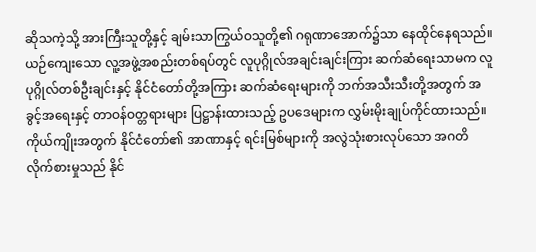ဆိုသကဲ့သို့ အားကြီးသူတို့နှင့် ချမ်းသာကြွယ်ဝသူတို့၏ ဂရုဏာအောက်၌သာ နေထိုင်နေရသည်။ ယဉ်ကျေးသော လူ့အဖွဲ့အစည်းတစ်ရပ်တွင် လူပုဂ္ဂိုလ်အချင်းချင်းကြား ဆက်ဆံရေးသာမက လူပုဂ္ဂိုလ်တစ်ဦးချင်းနှင့် နိုင်ငံတော်တို့အကြား ဆက်ဆံရေးများကို ဘက်အသီးသီးတို့အတွက် အခွင့်အရေးနှင့် တာဝန်ဝတ္တရားများ ပြဋ္ဌာန်းထားသည့် ဥပဒေများက လွှမ်းမိုးချုပ်ကိုင်ထားသည်။ ကိုယ်ကျိုးအတွက် နိုင်ငံတော်၏ အာဏာနှင့် ရင်းမြစ်များကို အလွဲသုံးစားလုပ်သော အဂတိလိုက်စားမှုသည် နိုင်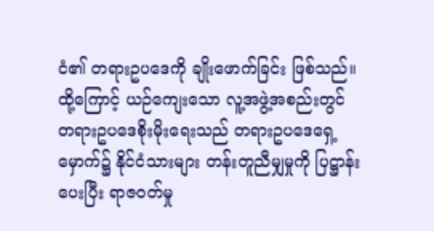ငံ၏ တရားဥပဒေကို ချိုးဖောက်ခြင်း ဖြစ်သည်။ ထို့ကြောင့် ယဉ်ကျေးသော လူ့အဖွဲ့အစည်းတွင် တရားဥပဒေစိုးမိုးရေးသည် တရားဥပဒေရှေ့မှောက်၌ နိုင်ငံသားများ တန်းတူညီမျှမှုကို ပြဋ္ဌာန်းပေးပြီး ရာဇဝတ်မှု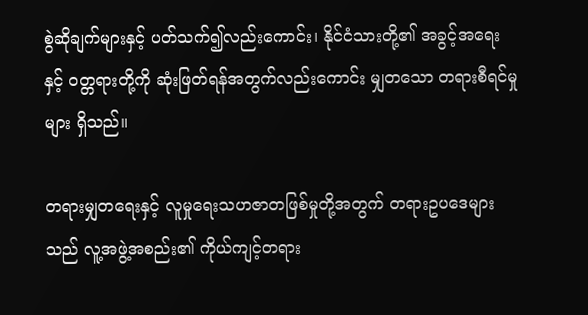စွဲဆိုချက်များနှင့် ပတ်သက်၍လည်းကောင်း၊ နိုင်ငံသားတို့၏ အခွင့်အရေးနှင့် ဝတ္တရားတို့ကို ဆုံးဖြတ်ရန်အတွက်လည်းကောင်း မျှတသော တရားစီရင်မှုများ ရှိသည်။

တရားမျှတရေးနှင့် လူမှုရေးသဟဇာတဖြစ်မှုတို့အတွက် တရားဥပဒေများသည် လူ့အဖွဲ့အစည်း၏ ကိုယ်ကျင့်တရား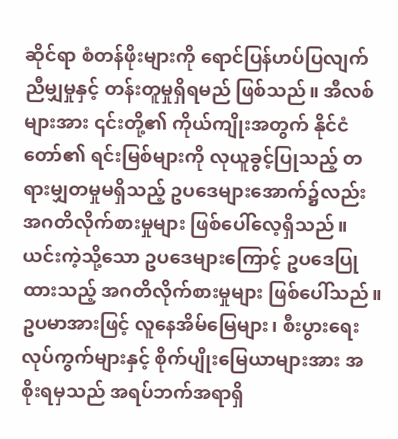ဆိုင်ရာ စံတန်ဖိုးများကို ရောင်ပြန်ဟပ်ပြလျက် ညီမျှမှုနှင့် တန်းတူမှုရှိရမည် ဖြစ်သည်။ အီလစ်များအား ၎င်းတို့၏ ကိုယ်ကျိုးအတွက် နိုင်ငံတော်၏ ရင်းမြစ်များကို လုယူခွင့်ပြုသည့် တရားမျှတမှုမရှိသည့် ဥပဒေများအောက်၌လည်း အဂတိလိုက်စားမှုများ ဖြစ်ပေါ်လေ့ရှိသည်။ ယင်းကဲ့သို့သော ဥပဒေများကြောင့် ဥပဒေပြုထားသည့် အဂတိလိုက်စားမှုများ ဖြစ်ပေါ်သည်။ ဥပမာအားဖြင့် လူနေအိမ်မြေများ၊ စီးပွားရေး လုပ်ကွက်များနှင့် စိုက်ပျိုးမြေယာများအား အစိုးရမှသည် အရပ်ဘက်အရာရှိ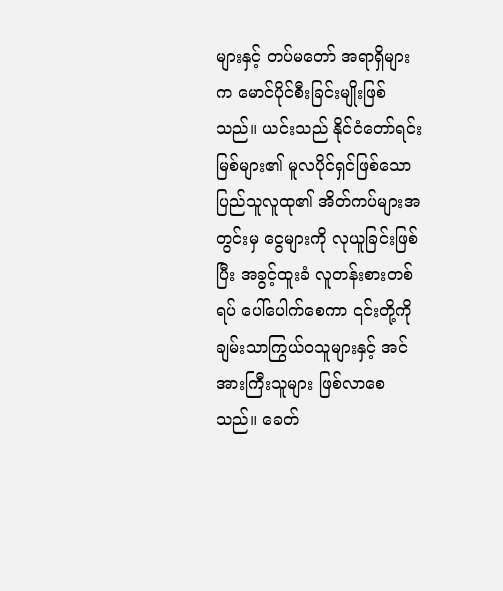များနှင့် တပ်မတော် အရာရှိများက မောင်ပိုင်စီးခြင်းမျိုးဖြစ်သည်။ ယင်းသည် နိုင်ငံတော်ရင်းမြစ်များ၏ မူလပိုင်ရှင်ဖြစ်သော ပြည်သူလူထု၏ အိတ်ကပ်များအတွင်းမှ ငွေများကို လုယူခြင်းဖြစ်ပြီး အခွင့်ထူးခံ လူတန်းစားတစ်ရပ် ပေါ်ပေါက်စေကာ ၎င်းတို့ကို ချမ်းသာကြွယ်ဝသူများနှင့် အင်အားကြီးသူများ ဖြစ်လာစေသည်။ ခေတ်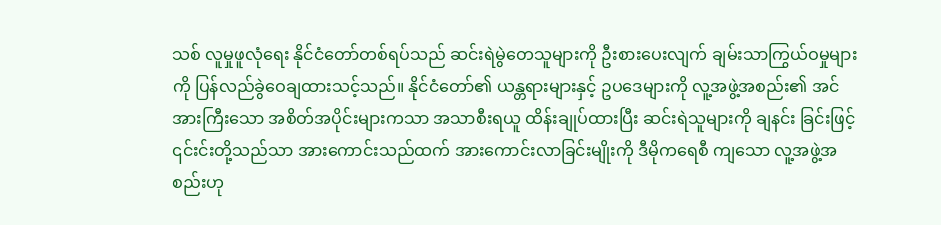သစ် လူမှုဖူလုံရေး နိုင်ငံတော်တစ်ရပ်သည် ဆင်းရဲမွဲတေသူများကို ဦးစားပေးလျက် ချမ်းသာကြွယ်ဝမှုများကို ပြန်လည်ခွဲဝေချထားသင့်သည်။ နိုင်ငံတော်၏ ယန္တရားများနှင့် ဥပဒေများကို လူ့အဖွဲ့အစည်း၏ အင်အားကြီးသော အစိတ်အပိုင်းများကသာ အသာစီးရယူ ထိန်းချုပ်ထားပြီး ဆင်းရဲသူများကို ချနင်း ခြင်းဖြင့် ၎င်းင်းတို့သည်သာ အားကောင်းသည်ထက် အားကောင်းလာခြင်းမျိုးကို ဒီမိုကရေစီ ကျသော လူ့အဖွဲ့အစည်းဟု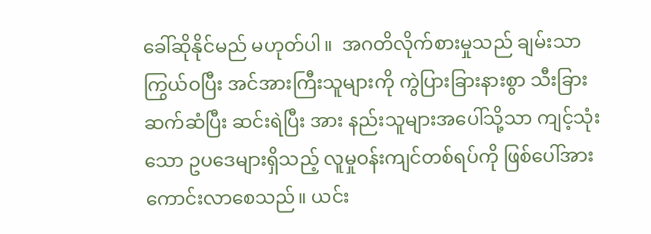ခေါ်ဆိုနိုင်မည် မဟုတ်ပါ။  အဂတိလိုက်စားမှုသည် ချမ်းသာ ကြွယ်ဝပြီး အင်အားကြီးသူများကို ကွဲပြားခြားနားစွာ သီးခြားဆက်ဆံပြီး ဆင်းရဲပြီး အား နည်းသူများအပေါ်သို့သာ ကျင့်သုံးသော ဥပဒေများရှိသည့် လူမှုဝန်းကျင်တစ်ရပ်ကို ဖြစ်ပေါ်အားကောင်းလာစေသည်။ ယင်း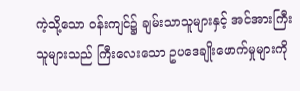ကဲ့သို့သော ဝန်းကျင်၌ ချမ်းသာသူများနှင့် အင်အားကြီးသူများသည် ကြီးလေးသော ဥပဒေချိုးဖောက်မှုများကို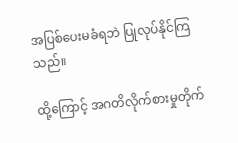အပြစ်ပေးမခံရဘဲ ပြုလုပ်နိုင်ကြသည်။

ထို့ကြောင့် အဂတိလိုက်စားမှုတိုက်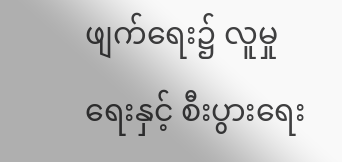ဖျက်ရေး၌ လူမှုရေးနှင့် စီးပွားရေး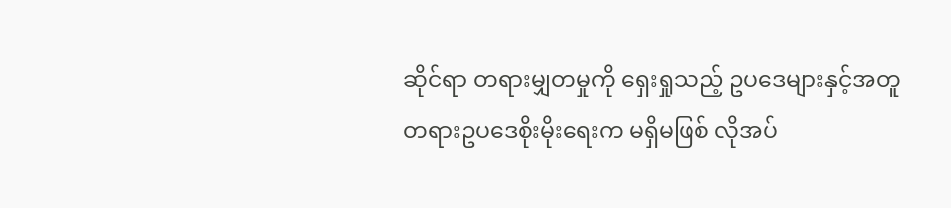ဆိုင်ရာ တရားမျှတမှုကို ရှေးရှုသည့် ဥပဒေများနှင့်အတူ တရားဥပဒေစိုးမိုးရေးက မရှိမဖြစ် လိုအပ်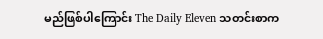မည်ဖြစ်ပါကြောင်း The Daily Eleven သတင်းစာက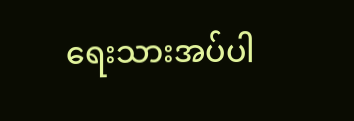ရေးသားအပ်ပါ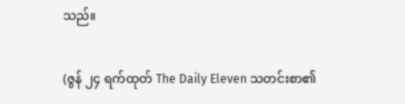သည်။

(ဇွန် ၂၄ ရက်ထုတ် The Daily Eleven သတင်းစာ၏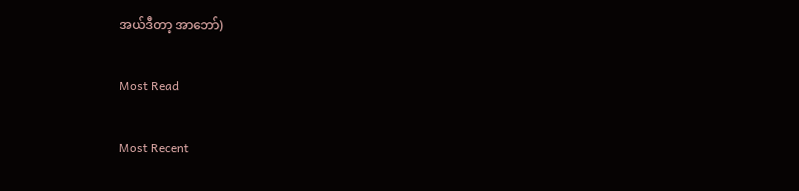အယ်ဒီတာ့ အာဘော်)

Most Read

Most Recent